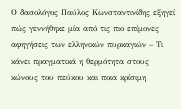Ο δασολόγος Παύλος Κωνσταντινίδης εξηγεί πώς γεννήθηκε μία από τις πιο επίμονες αφηγήσεις των ελληνικών πυρκαγιών – Τι κάνει πραγματικά η θερμότητα στους κώνους του πεύκου και ποια κρίσιμη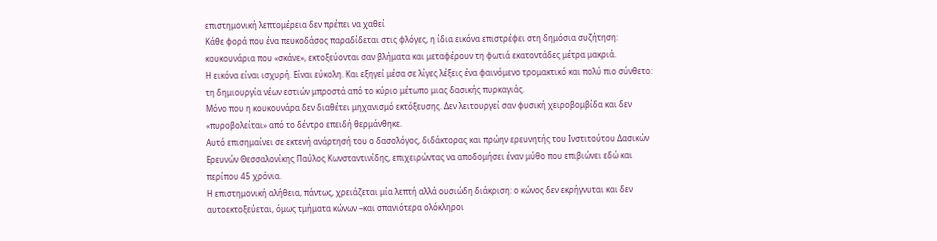επιστημονική λεπτομέρεια δεν πρέπει να χαθεί
Κάθε φορά που ένα πευκοδάσος παραδίδεται στις φλόγες, η ίδια εικόνα επιστρέφει στη δημόσια συζήτηση: κουκουνάρια που «σκάνε», εκτοξεύονται σαν βλήματα και μεταφέρουν τη φωτιά εκατοντάδες μέτρα μακριά.
Η εικόνα είναι ισχυρή. Είναι εύκολη. Και εξηγεί μέσα σε λίγες λέξεις ένα φαινόμενο τρομακτικό και πολύ πιο σύνθετο: τη δημιουργία νέων εστιών μπροστά από το κύριο μέτωπο μιας δασικής πυρκαγιάς.
Μόνο που η κουκουνάρα δεν διαθέτει μηχανισμό εκτόξευσης. Δεν λειτουργεί σαν φυσική χειροβομβίδα και δεν «πυροβολείται» από το δέντρο επειδή θερμάνθηκε.
Αυτό επισημαίνει σε εκτενή ανάρτησή του ο δασολόγος, διδάκτορας και πρώην ερευνητής του Ινστιτούτου Δασικών Ερευνών Θεσσαλονίκης Παύλος Κωνσταντινίδης, επιχειρώντας να αποδομήσει έναν μύθο που επιβιώνει εδώ και περίπου 45 χρόνια.
Η επιστημονική αλήθεια, πάντως, χρειάζεται μία λεπτή αλλά ουσιώδη διάκριση: ο κώνος δεν εκρήγνυται και δεν αυτοεκτοξεύεται, όμως τμήματα κώνων –και σπανιότερα ολόκληροι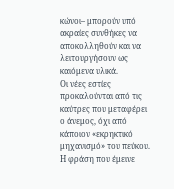κώνοι– μπορούν υπό ακραίες συνθήκες να αποκολληθούν και να λειτουργήσουν ως καιόμενα υλικά.
Οι νέες εστίες προκαλούνται από τις καύτρες που μεταφέρει ο άνεμος, όχι από κάποιον «εκρηκτικό μηχανισμό» του πεύκου.
Η φράση που έμεινε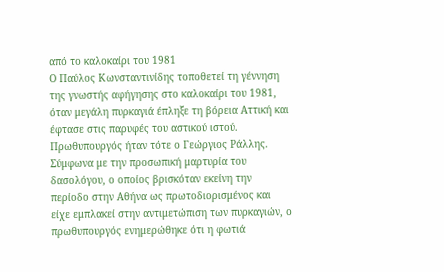από το καλοκαίρι του 1981
Ο Παύλος Κωνσταντινίδης τοποθετεί τη γέννηση της γνωστής αφήγησης στο καλοκαίρι του 1981, όταν μεγάλη πυρκαγιά έπληξε τη βόρεια Αττική και έφτασε στις παρυφές του αστικού ιστού.
Πρωθυπουργός ήταν τότε ο Γεώργιος Ράλλης. Σύμφωνα με την προσωπική μαρτυρία του δασολόγου, ο οποίος βρισκόταν εκείνη την περίοδο στην Αθήνα ως πρωτοδιορισμένος και είχε εμπλακεί στην αντιμετώπιση των πυρκαγιών, ο πρωθυπουργός ενημερώθηκε ότι η φωτιά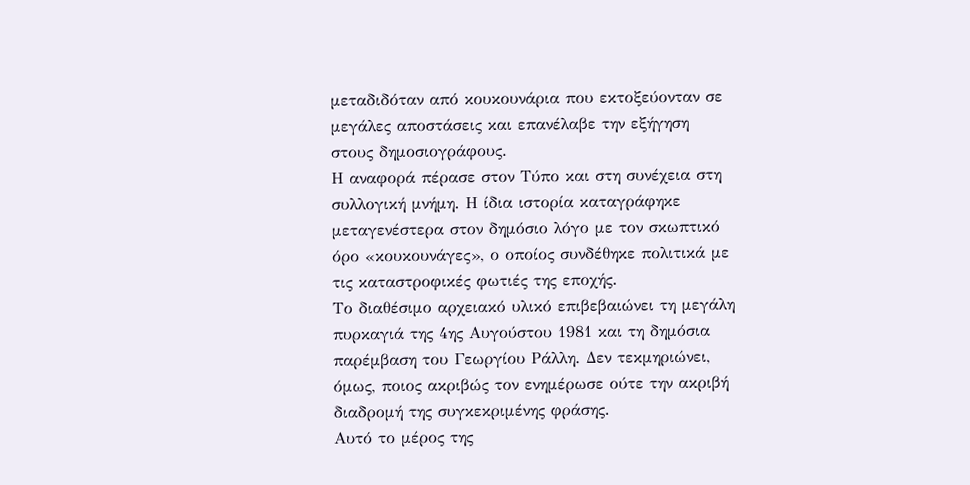μεταδιδόταν από κουκουνάρια που εκτοξεύονταν σε μεγάλες αποστάσεις και επανέλαβε την εξήγηση στους δημοσιογράφους.
Η αναφορά πέρασε στον Τύπο και στη συνέχεια στη συλλογική μνήμη. Η ίδια ιστορία καταγράφηκε μεταγενέστερα στον δημόσιο λόγο με τον σκωπτικό όρο «κουκουνάγες», ο οποίος συνδέθηκε πολιτικά με τις καταστροφικές φωτιές της εποχής.
Το διαθέσιμο αρχειακό υλικό επιβεβαιώνει τη μεγάλη πυρκαγιά της 4ης Αυγούστου 1981 και τη δημόσια παρέμβαση του Γεωργίου Ράλλη. Δεν τεκμηριώνει, όμως, ποιος ακριβώς τον ενημέρωσε ούτε την ακριβή διαδρομή της συγκεκριμένης φράσης.
Αυτό το μέρος της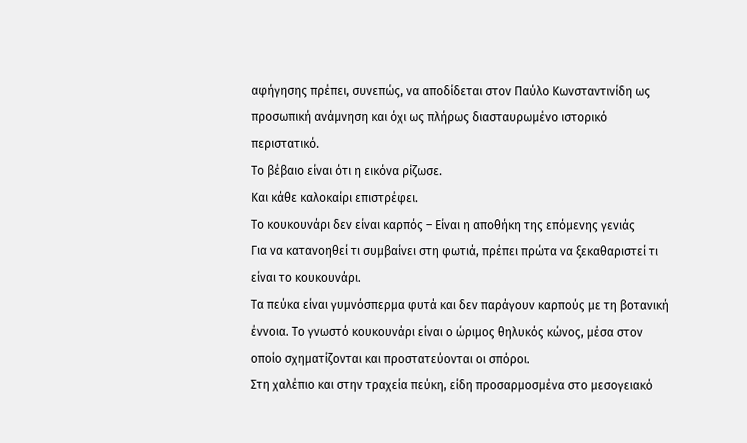αφήγησης πρέπει, συνεπώς, να αποδίδεται στον Παύλο Κωνσταντινίδη ως προσωπική ανάμνηση και όχι ως πλήρως διασταυρωμένο ιστορικό περιστατικό.
Το βέβαιο είναι ότι η εικόνα ρίζωσε.
Και κάθε καλοκαίρι επιστρέφει.
Το κουκουνάρι δεν είναι καρπός – Είναι η αποθήκη της επόμενης γενιάς
Για να κατανοηθεί τι συμβαίνει στη φωτιά, πρέπει πρώτα να ξεκαθαριστεί τι είναι το κουκουνάρι.
Τα πεύκα είναι γυμνόσπερμα φυτά και δεν παράγουν καρπούς με τη βοτανική έννοια. Το γνωστό κουκουνάρι είναι ο ώριμος θηλυκός κώνος, μέσα στον οποίο σχηματίζονται και προστατεύονται οι σπόροι.
Στη χαλέπιο και στην τραχεία πεύκη, είδη προσαρμοσμένα στο μεσογειακό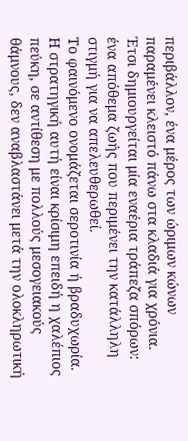περιβάλλον, ένα μέρος των ώριμων κώνων παραμένει κλειστό πάνω στα κλαδιά για χρόνια.
Έτσι δημιουργείται μία εναέρια τράπεζα σπόρων: ένα απόθεμα ζωής που περιμένει την κατάλληλη στιγμή για να απελευθερωθεί.
Το φαινόμενο ονομάζεται σεροτινία ή βραδυχωρία.
Η στρατηγική αυτή είναι κρίσιμη επειδή η χαλέπιος πεύκη, σε αντίθεση με πολλούς μεσογειακούς θάμνους, δεν αναβλαστάνει μετά την ολοκληρωτική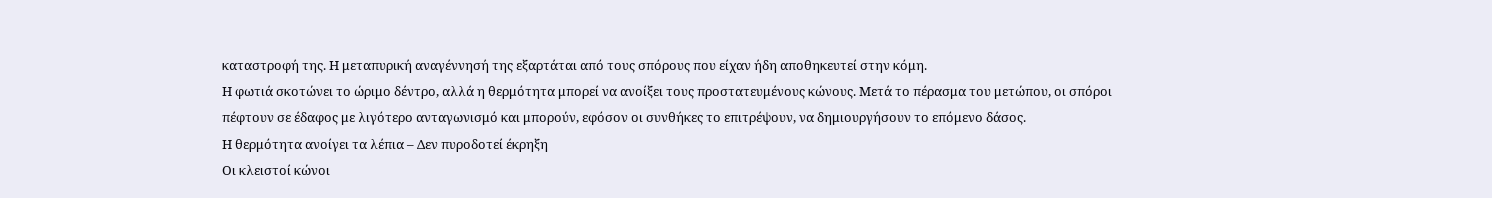καταστροφή της. Η μεταπυρική αναγέννησή της εξαρτάται από τους σπόρους που είχαν ήδη αποθηκευτεί στην κόμη.
Η φωτιά σκοτώνει το ώριμο δέντρο, αλλά η θερμότητα μπορεί να ανοίξει τους προστατευμένους κώνους. Μετά το πέρασμα του μετώπου, οι σπόροι πέφτουν σε έδαφος με λιγότερο ανταγωνισμό και μπορούν, εφόσον οι συνθήκες το επιτρέψουν, να δημιουργήσουν το επόμενο δάσος.
Η θερμότητα ανοίγει τα λέπια – Δεν πυροδοτεί έκρηξη
Οι κλειστοί κώνοι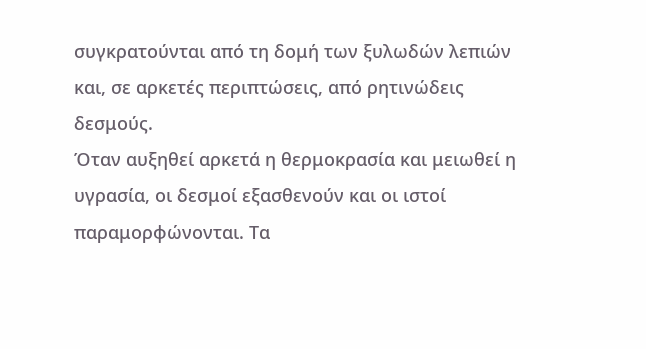συγκρατούνται από τη δομή των ξυλωδών λεπιών και, σε αρκετές περιπτώσεις, από ρητινώδεις δεσμούς.
Όταν αυξηθεί αρκετά η θερμοκρασία και μειωθεί η υγρασία, οι δεσμοί εξασθενούν και οι ιστοί παραμορφώνονται. Τα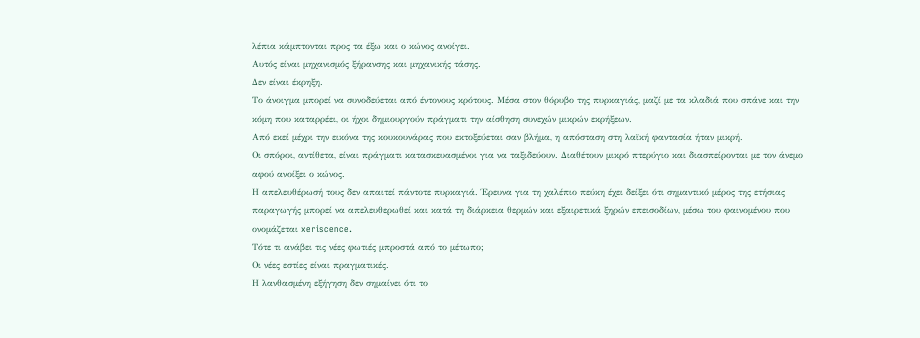λέπια κάμπτονται προς τα έξω και ο κώνος ανοίγει.
Αυτός είναι μηχανισμός ξήρανσης και μηχανικής τάσης.
Δεν είναι έκρηξη.
Το άνοιγμα μπορεί να συνοδεύεται από έντονους κρότους. Μέσα στον θόρυβο της πυρκαγιάς, μαζί με τα κλαδιά που σπάνε και την κόμη που καταρρέει, οι ήχοι δημιουργούν πράγματι την αίσθηση συνεχών μικρών εκρήξεων.
Από εκεί μέχρι την εικόνα της κουκουνάρας που εκτοξεύεται σαν βλήμα, η απόσταση στη λαϊκή φαντασία ήταν μικρή.
Οι σπόροι, αντίθετα, είναι πράγματι κατασκευασμένοι για να ταξιδεύουν. Διαθέτουν μικρό πτερύγιο και διασπείρονται με τον άνεμο αφού ανοίξει ο κώνος.
Η απελευθέρωσή τους δεν απαιτεί πάντοτε πυρκαγιά. Έρευνα για τη χαλέπιο πεύκη έχει δείξει ότι σημαντικό μέρος της ετήσιας παραγωγής μπορεί να απελευθερωθεί και κατά τη διάρκεια θερμών και εξαιρετικά ξηρών επεισοδίων, μέσω του φαινομένου που ονομάζεται xeriscence.
Τότε τι ανάβει τις νέες φωτιές μπροστά από το μέτωπο;
Οι νέες εστίες είναι πραγματικές.
Η λανθασμένη εξήγηση δεν σημαίνει ότι το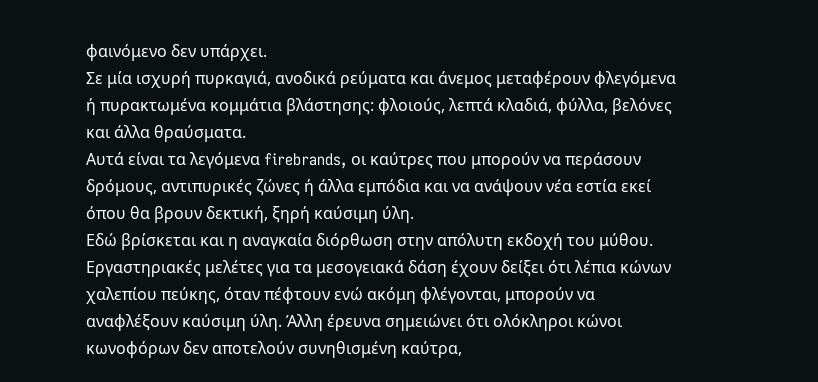φαινόμενο δεν υπάρχει.
Σε μία ισχυρή πυρκαγιά, ανοδικά ρεύματα και άνεμος μεταφέρουν φλεγόμενα ή πυρακτωμένα κομμάτια βλάστησης: φλοιούς, λεπτά κλαδιά, φύλλα, βελόνες και άλλα θραύσματα.
Αυτά είναι τα λεγόμενα firebrands, οι καύτρες που μπορούν να περάσουν δρόμους, αντιπυρικές ζώνες ή άλλα εμπόδια και να ανάψουν νέα εστία εκεί όπου θα βρουν δεκτική, ξηρή καύσιμη ύλη.
Εδώ βρίσκεται και η αναγκαία διόρθωση στην απόλυτη εκδοχή του μύθου.
Εργαστηριακές μελέτες για τα μεσογειακά δάση έχουν δείξει ότι λέπια κώνων χαλεπίου πεύκης, όταν πέφτουν ενώ ακόμη φλέγονται, μπορούν να αναφλέξουν καύσιμη ύλη. Άλλη έρευνα σημειώνει ότι ολόκληροι κώνοι κωνοφόρων δεν αποτελούν συνηθισμένη καύτρα,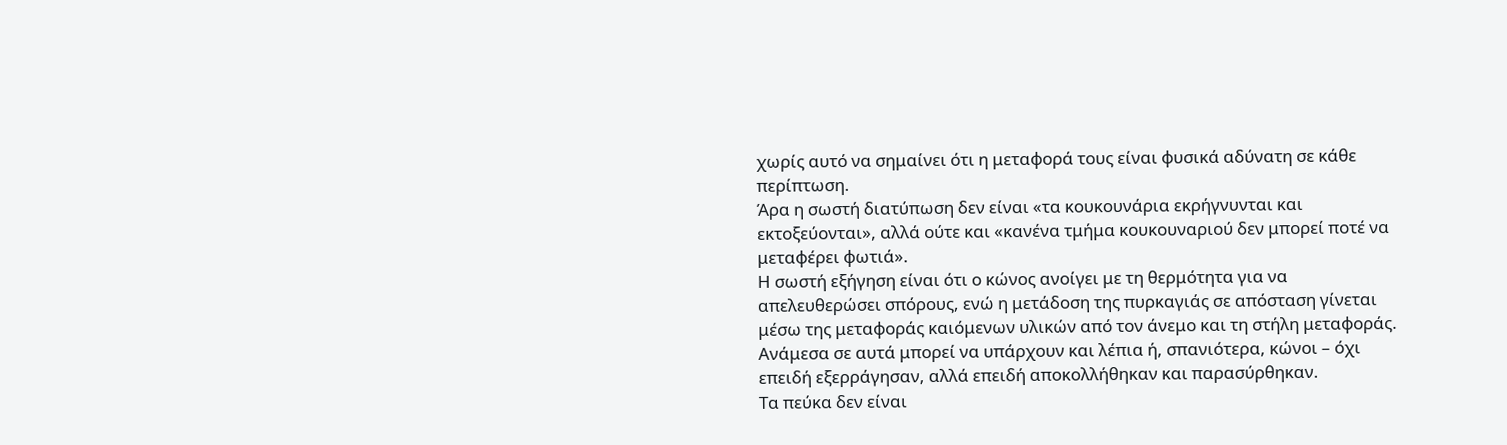χωρίς αυτό να σημαίνει ότι η μεταφορά τους είναι φυσικά αδύνατη σε κάθε περίπτωση.
Άρα η σωστή διατύπωση δεν είναι «τα κουκουνάρια εκρήγνυνται και εκτοξεύονται», αλλά ούτε και «κανένα τμήμα κουκουναριού δεν μπορεί ποτέ να μεταφέρει φωτιά».
Η σωστή εξήγηση είναι ότι ο κώνος ανοίγει με τη θερμότητα για να απελευθερώσει σπόρους, ενώ η μετάδοση της πυρκαγιάς σε απόσταση γίνεται μέσω της μεταφοράς καιόμενων υλικών από τον άνεμο και τη στήλη μεταφοράς.
Ανάμεσα σε αυτά μπορεί να υπάρχουν και λέπια ή, σπανιότερα, κώνοι – όχι επειδή εξερράγησαν, αλλά επειδή αποκολλήθηκαν και παρασύρθηκαν.
Τα πεύκα δεν είναι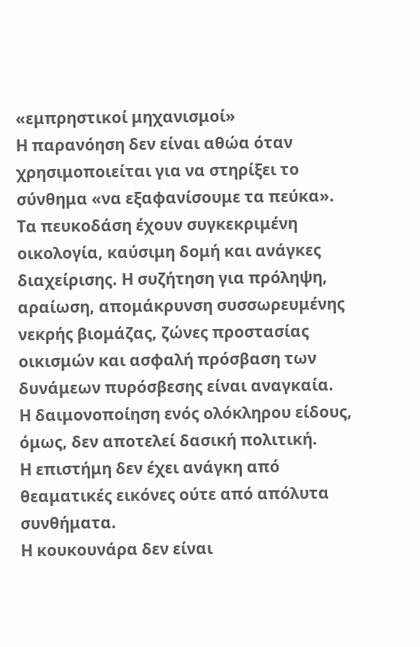«εμπρηστικοί μηχανισμοί»
Η παρανόηση δεν είναι αθώα όταν χρησιμοποιείται για να στηρίξει το σύνθημα «να εξαφανίσουμε τα πεύκα».
Τα πευκοδάση έχουν συγκεκριμένη οικολογία, καύσιμη δομή και ανάγκες διαχείρισης. Η συζήτηση για πρόληψη, αραίωση, απομάκρυνση συσσωρευμένης νεκρής βιομάζας, ζώνες προστασίας οικισμών και ασφαλή πρόσβαση των δυνάμεων πυρόσβεσης είναι αναγκαία.
Η δαιμονοποίηση ενός ολόκληρου είδους, όμως, δεν αποτελεί δασική πολιτική.
Η επιστήμη δεν έχει ανάγκη από θεαματικές εικόνες ούτε από απόλυτα συνθήματα.
Η κουκουνάρα δεν είναι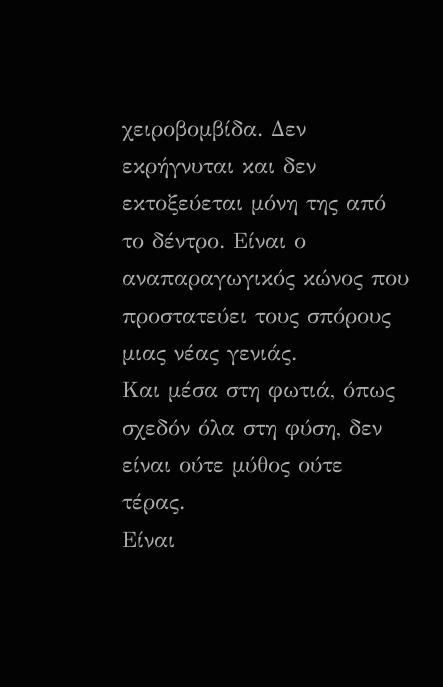χειροβομβίδα. Δεν εκρήγνυται και δεν εκτοξεύεται μόνη της από το δέντρο. Είναι ο αναπαραγωγικός κώνος που προστατεύει τους σπόρους μιας νέας γενιάς.
Και μέσα στη φωτιά, όπως σχεδόν όλα στη φύση, δεν είναι ούτε μύθος ούτε τέρας.
Είναι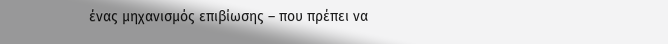ένας μηχανισμός επιβίωσης – που πρέπει να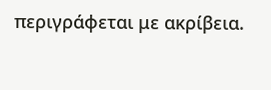περιγράφεται με ακρίβεια.